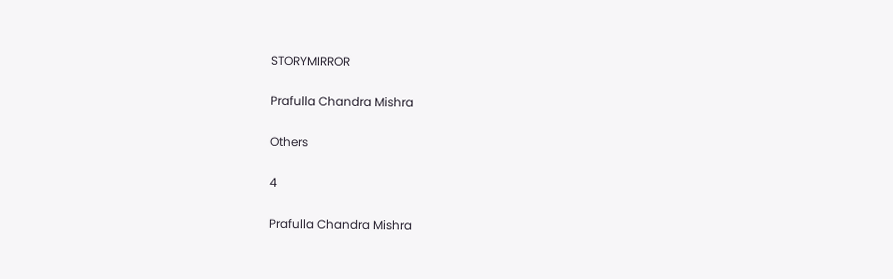STORYMIRROR

Prafulla Chandra Mishra

Others

4

Prafulla Chandra Mishra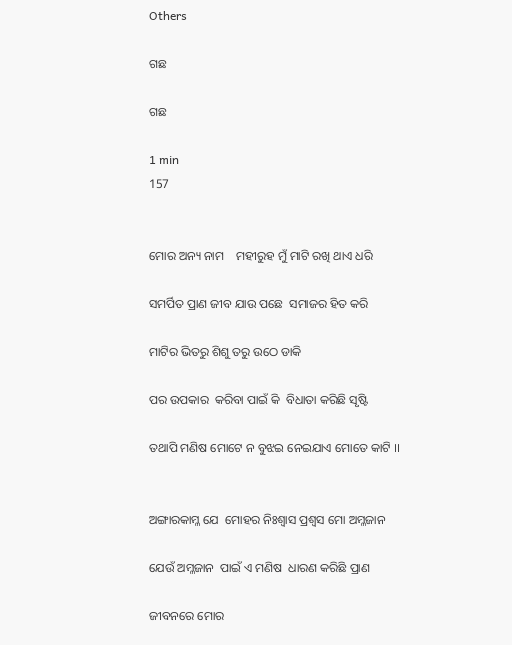Others

ଗଛ

ଗଛ

1 min
157


ମୋର ଅନ୍ୟ ନାମ    ମହୀରୁହ ମୁଁ ମାଟି ରଖି ଥାଏ ଧରି

ସମର୍ପିତ ପ୍ରାଣ ଜୀବ ଯାଉ ପଛେ  ସମାଜର ହିତ କରି

ମାଟିର ଭିତରୁ ଶିଶୁ ତରୁ ଉଠେ ଡାକି

ପର ଉପକାର  କରିବା ପାଇଁ କି  ବିଧାତା କରିଛି ସୃଷ୍ଟି

ତଥାପି ମଣିଷ ମୋଟେ ନ ବୁଝଇ ନେଇଯାଏ ମୋତେ କାଟି ।।


ଅଙ୍ଗାରକାମ୍ଳ ଯେ  ମୋହର ନିଃଶ୍ଵାସ ପ୍ରଶ୍ଵସ ମୋ ଅମ୍ଳଜାନ

ଯେଉଁ ଅମ୍ଳଜାନ  ପାଇଁ ଏ ମଣିଷ  ଧାରଣ କରିଛି ପ୍ରାଣ

ଜୀବନରେ ମୋର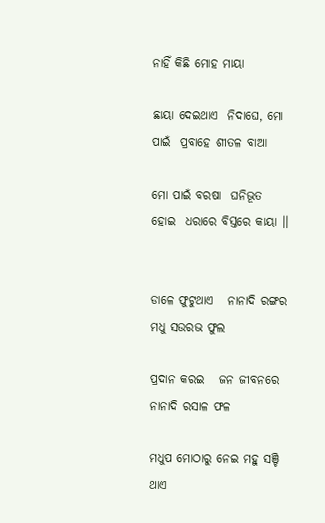ନାହିଁ କିଛି ମୋହ ମାୟା

ଛାୟା ଦେଇଥାଏ  ନିଦାଘେ, ମୋ ପାଇଁ  ପ୍ରବାହେ ଶୀତଳ ବାଆ

ମୋ ପାଇଁ ବରଷା  ଘନିଭୂତ ହୋଇ  ଧରାରେ ବିସ୍ତରେ କାୟା ।।


ଡାଳେ ଫୁଟୁଥାଏ   ନାନାଦି ରଙ୍ଗର   ମଧୁ ସଉରଭ ଫୁଲ

ପ୍ରଦାନ କରଇ   ଜନ ଜୀବନରେ   ନାନାଦି ରସାଳ ଫଳ

ମଧୁପ ମୋଠାରୁ ନେଇ ମହୁ ସଞ୍ଚି ଥାଏ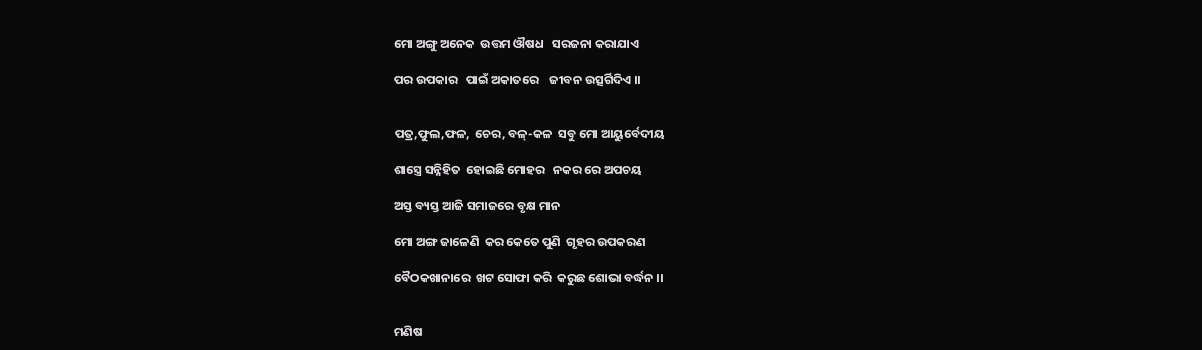ମୋ ଅଙ୍ଗୁ ଅନେକ  ଉତ୍ତମ ଔଷଧ   ସରଜନା କରାଯାଏ

ପର ଉପକାର   ପାଇଁ ଅକାତରେ    ଜୀବନ ଉତ୍ସର୍ଗିଦିଏ ।।


ପତ୍ର,ଫୁଲ,ଫଳ,  ଚେର, ବଳ୍-କଳ  ସବୁ ମୋ ଆୟୁର୍ବେଦୀୟ

ଶାସ୍ତ୍ରେ ସନ୍ନିହିତ  ହୋଇଛି ମୋହର   ନକର ରେ ଅପଚୟ

ଅସ୍ତ ବ୍ୟସ୍ତ ଆଜି ସମାଜରେ ବୃକ୍ଷ ମାନ

ମୋ ଅଙ୍ଗ ଜାଳେଣି  କର କେତେ ପୁଣି  ଗୃହର ଉପକରଣ

ବୈଠକଖାନାରେ  ଖଟ ସୋଫା କରି  କରୁଛ ଶୋଭା ବର୍ଦ୍ଧନ ।।


ମଣିଷ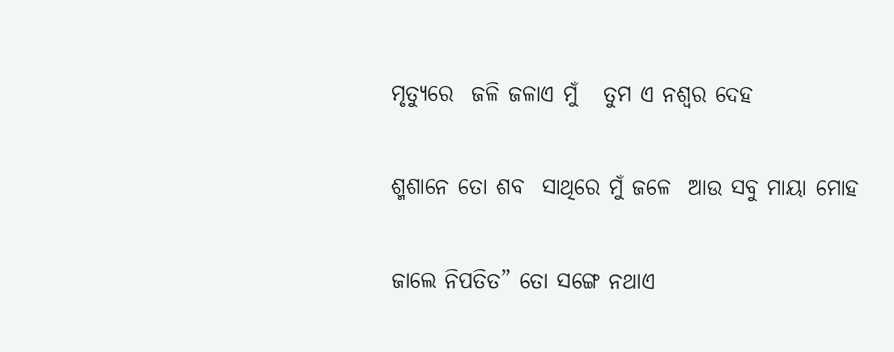ମୃତ୍ୟୁରେ  ଜଳି ଜଳାଏ ମୁଁ   ତୁମ ଏ ନଶ୍ଵର ଦେହ

ଶ୍ମଶାନେ ତୋ ଶବ  ସାଥିରେ ମୁଁ ଜଳେ  ଆଉ‌ ସବୁ ମାୟା ମୋହ

ଜାଲେ ନିପତିତ” ତୋ ସଙ୍ଗେ ନଥାଏ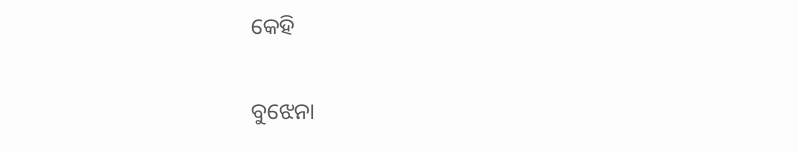କେହି

ବୁଝେନା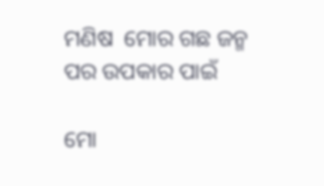ମଣିଷ  ମୋର ଗଛ ଜନ୍ମ   ପର ଉପକାର ପାଇଁ

ମୋ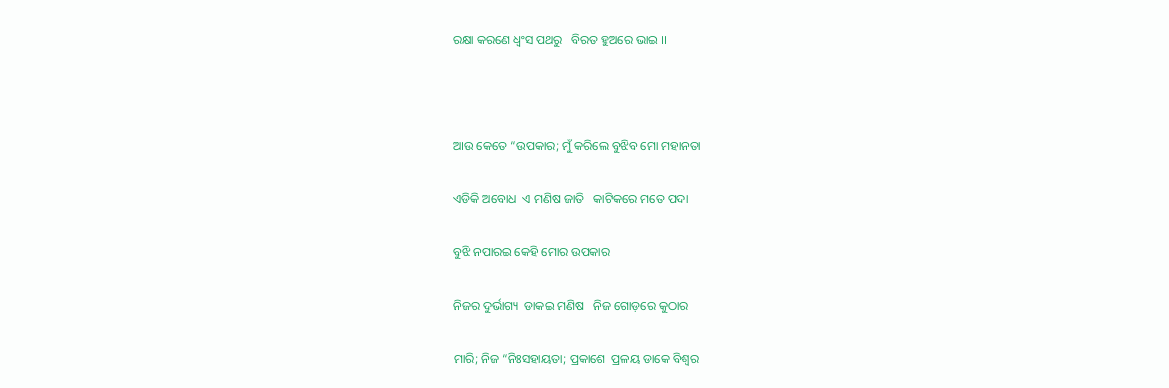ରକ୍ଷା କରଣେ ଧ୍ଵଂସ ପଥରୁ   ବିରତ ହୁଅରେ ଭାଇ ।।



ଆଉ କେତେ “ଉପକାର; ମୁଁ କରିଲେ ବୁଝିବ ମୋ ମହାନତା

ଏଡିକି ଅବୋଧ  ଏ ମଣିଷ ଜାତି   କାଟିକରେ ମତେ ପଦା

ବୁଝି ନପାରଇ କେହି ମୋର ଉପକାର

ନିଜର ଦୁର୍ଭାଗ୍ୟ  ଡାକଇ ମଣିଷ   ନିଜ ଗୋଡ଼ରେ କୁଠାର

ମାରି; ନିଜ “ନିଃସହାୟତା; ପ୍ରକାଶେ  ପ୍ରଳୟ ଡାକେ ବିଶ୍ଵର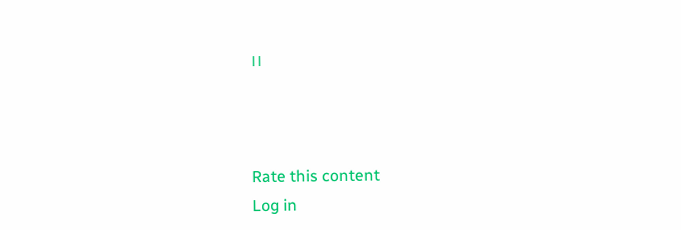।।



Rate this content
Log in